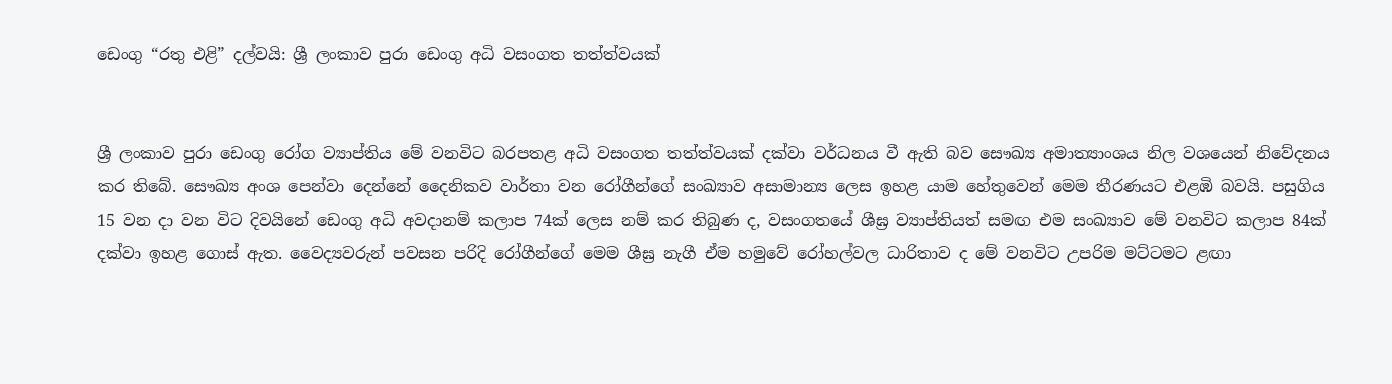ඩෙංගු “රතු එළි” දල්වයි: ශ්‍රී ලංකාව පුරා ඩෙංගු අධි වසංගත තත්ත්වයක්


ශ්‍රී ලංකාව පුරා ඩෙංගු රෝග ව්‍යාප්තිය මේ වනවිට බරපතළ අධි වසංගත තත්ත්වයක් දක්වා වර්ධනය වී ඇති බව සෞඛ්‍ය අමාත්‍යාංශය නිල වශයෙන් නිවේදනය කර තිබේ. සෞඛ්‍ය අංශ පෙන්වා දෙන්නේ දෛනිකව වාර්තා වන රෝගීන්ගේ සංඛ්‍යාව අසාමාන්‍ය ලෙස ඉහළ යාම හේතුවෙන් මෙම තීරණයට එළඹි බවයි. පසුගිය 15 වන දා වන විට දිවයිනේ ඩෙංගු අධි අවදානම් කලාප 74ක් ලෙස නම් කර තිබුණ ද, වසංගතයේ ශීඝ්‍ර ව්‍යාප්තියත් සමඟ එම සංඛ්‍යාව මේ වනවිට කලාප 84ක් දක්වා ඉහළ ගොස් ඇත. වෛද්‍යවරුන් පවසන පරිදි රෝගීන්ගේ මෙම ශීඝ්‍ර නැගී ඒම හමුවේ රෝහල්වල ධාරිතාව ද මේ වනවිට උපරිම මට්ටමට ළඟා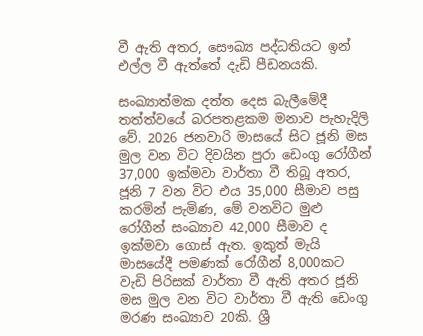වී ඇති අතර, සෞඛ්‍ය පද්ධතියට ඉන් එල්ල වී ඇත්තේ දැඩි පීඩනයකි.

සංඛ්‍යාත්මක දත්ත දෙස බැලීමේදී තත්ත්වයේ බරපතළකම මනාව පැහැදිලි වේ. 2026 ජනවාරි මාසයේ සිට ජූනි මස මුල වන විට දිවයින පුරා ඩෙංගු රෝගීන් 37,000 ඉක්මවා වාර්තා වී තිබූ අතර, ජූනි 7 වන විට එය 35,000 සීමාව පසු කරමින් පැමිණ, මේ වනවිට මුළු රෝගීන් සංඛ්‍යාව 42,000 සීමාව ද ඉක්මවා ගොස් ඇත. ඉකුත් මැයි මාසයේදී පමණක් රෝගීන් 8,000කට වැඩි පිරිසක් වාර්තා වී ඇති අතර ජූනි මස මුල වන විට වාර්තා වී ඇති ඩෙංගු මරණ සංඛ්‍යාව 20කි. ශ්‍රී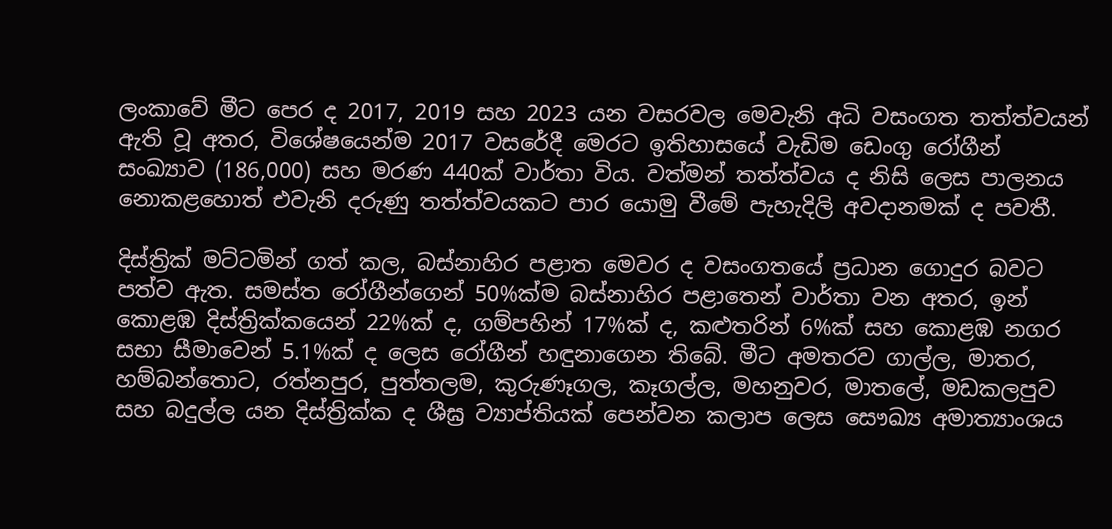ලංකාවේ මීට පෙර ද 2017, 2019 සහ 2023 යන වසරවල මෙවැනි අධි වසංගත තත්ත්වයන් ඇති වූ අතර, විශේෂයෙන්ම 2017 වසරේදී මෙරට ඉතිහාසයේ වැඩිම ඩෙංගු රෝගීන් සංඛ්‍යාව (186,000) සහ මරණ 440ක් වාර්තා විය. වත්මන් තත්ත්වය ද නිසි ලෙස පාලනය නොකළහොත් එවැනි දරුණු තත්ත්වයකට පාර යොමු වීමේ පැහැදිලි අවදානමක් ද පවතී.

දිස්ත්‍රික් මට්ටමින් ගත් කල, බස්නාහිර පළාත මෙවර ද වසංගතයේ ප්‍රධාන ගොදුර බවට පත්ව ඇත. සමස්ත රෝගීන්ගෙන් 50%ක්ම බස්නාහිර පළාතෙන් වාර්තා වන අතර, ඉන් කොළඹ දිස්ත්‍රික්කයෙන් 22%ක් ද, ගම්පහින් 17%ක් ද, කළුතරින් 6%ක් සහ කොළඹ නගර සභා සීමාවෙන් 5.1%ක් ද ලෙස රෝගීන් හඳුනාගෙන තිබේ. මීට අමතරව ගාල්ල, මාතර, හම්බන්තොට, රත්නපුර, පුත්තලම, කුරුණෑගල, කෑගල්ල, මහනුවර, මාතලේ, මඩකලපුව සහ බදුල්ල යන දිස්ත්‍රික්ක ද ශීඝ්‍ර ව්‍යාප්තියක් පෙන්වන කලාප ලෙස සෞඛ්‍ය අමාත්‍යාංශය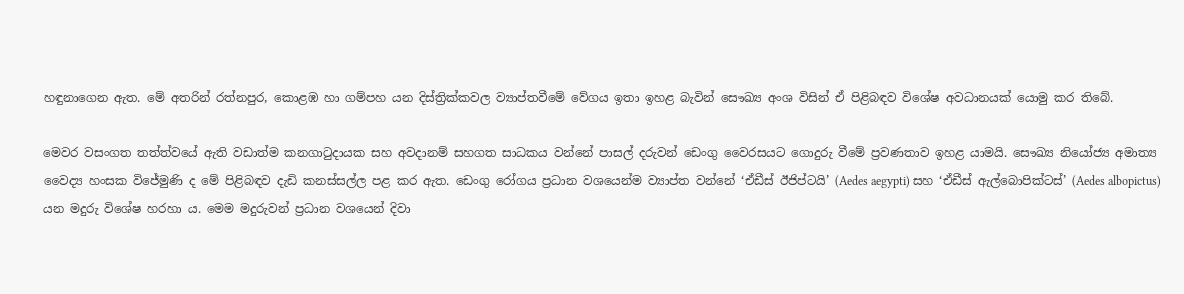හඳුනාගෙන ඇත. මේ අතරින් රත්නපුර, කොළඹ හා ගම්පහ යන දිස්ත්‍රික්කවල ව්‍යාප්තවීමේ වේගය ඉතා ඉහළ බැවින් සෞඛ්‍ය අංශ විසින් ඒ පිළිබඳව විශේෂ අවධානයක් යොමු කර තිබේ.

මෙවර වසංගත තත්ත්වයේ ඇති වඩාත්ම කනගාටුදායක සහ අවදානම් සහගත සාධකය වන්නේ පාසල් දරුවන් ඩෙංගු වෛරසයට ගොදුරු වීමේ ප්‍රවණතාව ඉහළ යාමයි. සෞඛ්‍ය නියෝජ්‍ය අමාත්‍ය වෛද්‍ය හංසක විජේමුණි ද මේ පිළිබඳව දැඩි කනස්සල්ල පළ කර ඇත. ඩෙංගු රෝගය ප්‍රධාන වශයෙන්ම ව්‍යාප්ත වන්නේ ‘ඒඩීස් ඊජිප්ටයි’ (Aedes aegypti) සහ ‘ඒඩීස් ඇල්බොපික්ටස්’ (Aedes albopictus) යන මදුරු විශේෂ හරහා ය. මෙම මදුරුවන් ප්‍රධාන වශයෙන් දිවා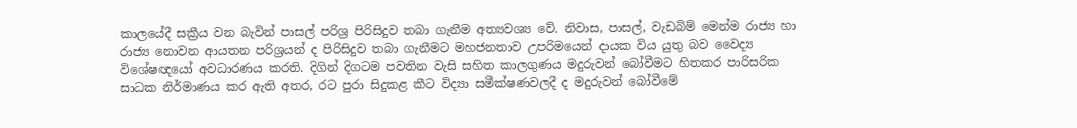කාලයේදී සක්‍රීය වන බැවින් පාසල් පරිශ්‍ර පිරිසිදුව තබා ගැනීම අත්‍යවශ්‍ය වේ. නිවාස, පාසල්, වැඩබිම් මෙන්ම රාජ්‍ය හා රාජ්‍ය නොවන ආයතන පරිශ්‍රයන් ද පිරිසිදුව තබා ගැනීමට මහජනතාව උපරිමයෙන් දායක විය යුතු බව වෛද්‍ය විශේෂඥයෝ අවධාරණය කරති. දිගින් දිගටම පවතින වැසි සහිත කාලගුණය මදුරුවන් බෝවීමට හිතකර පාරිසරික සාධක නිර්මාණය කර ඇති අතර, රට පුරා සිදුකළ කීට විද්‍යා සමීක්ෂණවලදී ද මදුරුවන් බෝවීමේ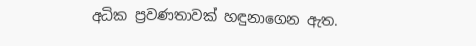අධික ප්‍රවණතාවක් හඳුනාගෙන ඇත.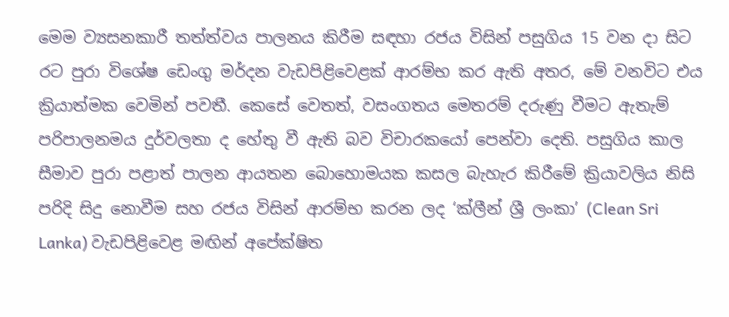මෙම ව්‍යසනකාරී තත්ත්වය පාලනය කිරීම සඳහා රජය විසින් පසුගිය 15 වන දා සිට රට පුරා විශේෂ ඩෙංගු මර්දන වැඩපිළිවෙළක් ආරම්භ කර ඇති අතර, මේ වනවිට එය ක්‍රියාත්මක වෙමින් පවතී. කෙසේ වෙතත්, වසංගතය මෙතරම් දරුණු වීමට ඇතැම් පරිපාලනමය දුර්වලතා ද හේතු වී ඇති බව විචාරකයෝ පෙන්වා දෙති. පසුගිය කාල සීමාව පුරා පළාත් පාලන ආයතන බොහොමයක කසල බැහැර කිරීමේ ක්‍රියාවලිය නිසි පරිදි සිදු නොවීම සහ රජය විසින් ආරම්භ කරන ලද ‘ක්ලීන් ශ්‍රී ලංකා’ (Clean Sri Lanka) වැඩපිළිවෙළ මඟින් අපේක්ෂිත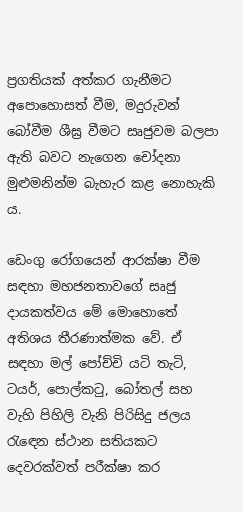ප්‍රගතියක් අත්කර ගැනීමට අපොහොසත් වීම, මදුරුවන් බෝවීම ශීඝ්‍ර වීමට සෘජුවම බලපා ඇති බවට නැගෙන චෝදනා මුළුමනින්ම බැහැර කළ නොහැකි ය.

ඩෙංගු රෝගයෙන් ආරක්ෂා වීම සඳහා මහජනතාවගේ සෘජු දායකත්වය මේ මොහොතේ අතිශය තීරණාත්මක වේ. ඒ සඳහා මල් පෝච්චි යටි තැටි, ටයර්, පොල්කටු, බෝතල් සහ වැහි පිහිලි වැනි පිරිසිදු ජලය රැඳෙන ස්ථාන සතියකට දෙවරක්වත් පරීක්ෂා කර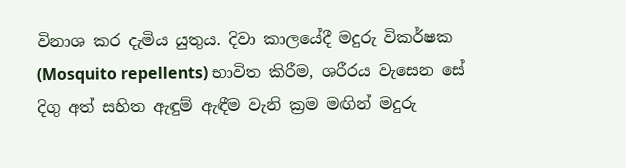විනාශ කර දැමිය යුතුය. දිවා කාලයේදී මදුරු විකර්ෂක (Mosquito repellents) භාවිත කිරීම, ශරීරය වැසෙන සේ දිගු අත් සහිත ඇඳුම් ඇඳීම වැනි ක්‍රම මඟින් මදුරු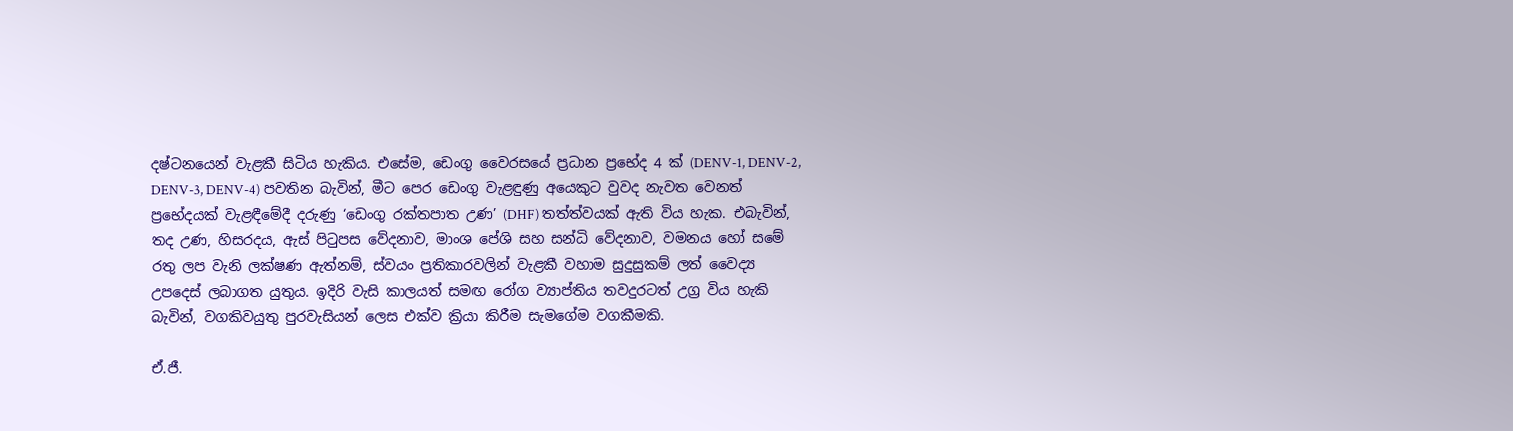දෂ්ටනයෙන් වැළකී සිටිය හැකිය. එසේම, ඩෙංගු වෛරසයේ ප්‍රධාන ප්‍රභේද 4 ක් (DENV-1, DENV-2, DENV-3, DENV-4) පවතින බැවින්, මීට පෙර ඩෙංගු වැළඳුණු අයෙකුට වුවද නැවත වෙනත් ප්‍රභේදයක් වැළඳීමේදී දරුණු ‘ඩෙංගු රක්තපාත උණ’ (DHF) තත්ත්වයක් ඇති විය හැක. එබැවින්, තද උණ, හිසරදය, ඇස් පිටුපස වේදනාව, මාංශ පේශි සහ සන්ධි වේදනාව, වමනය හෝ සමේ රතු ලප වැනි ලක්ෂණ ඇත්නම්, ස්වයං ප්‍රතිකාරවලින් වැළකී වහාම සුදුසුකම් ලත් වෛද්‍ය උපදෙස් ලබාගත යුතුය. ඉදිරි වැසි කාලයත් සමඟ රෝග ව්‍යාප්තිය තවදුරටත් උග්‍ර විය හැකි බැවින්, වගකිවයුතු පුරවැසියන් ලෙස එක්ව ක්‍රියා කිරීම සැමගේම වගකීමකි.

ඒ.ජී.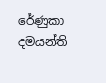රේණුකා දමයන්ති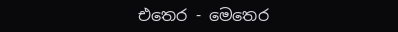එතෙර - මෙතෙර